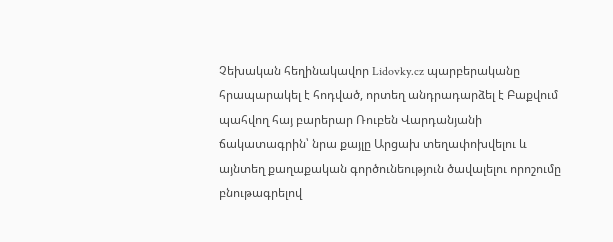Չեխական հեղինակավոր Lidovky.cz պարբերականը հրապարակել է հոդված, որտեղ անդրադարձել է Բաքվում պահվող հայ բարերար Ռուբեն Վարդանյանի ճակատագրին՝ նրա քայլը Արցախ տեղափոխվելու և այնտեղ քաղաքական գործունեություն ծավալելու որոշումը բնութագրելով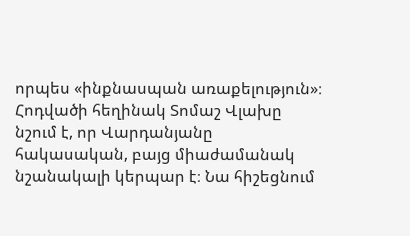որպես «ինքնասպան առաքելություն»։
Հոդվածի հեղինակ Տոմաշ Վլախը նշում է, որ Վարդանյանը հակասական, բայց միաժամանակ նշանակալի կերպար է։ Նա հիշեցնում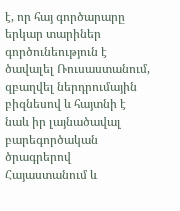է, որ հայ գործարարը երկար տարիներ գործունեություն է ծավալել Ռուսաստանում, զբաղվել ներդրումային բիզնեսով և հայտնի է նաև իր լայնածավալ բարեգործական ծրագրերով Հայաստանում և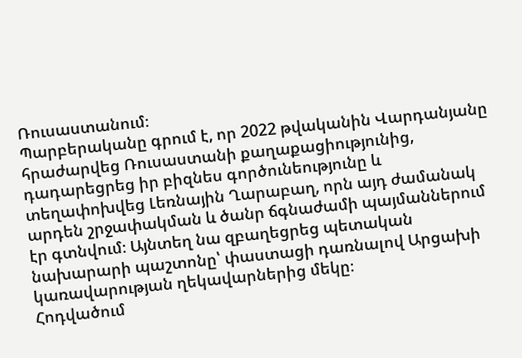Ռուսաստանում։
Պարբերականը գրում է, որ 2022 թվականին Վարդանյանը հրաժարվեց Ռուսաստանի քաղաքացիությունից, դադարեցրեց իր բիզնես գործունեությունը և տեղափոխվեց Լեռնային Ղարաբաղ, որն այդ ժամանակ արդեն շրջափակման և ծանր ճգնաժամի պայմաններում էր գտնվում։ Այնտեղ նա զբաղեցրեց պետական նախարարի պաշտոնը՝ փաստացի դառնալով Արցախի կառավարության ղեկավարներից մեկը։
Հոդվածում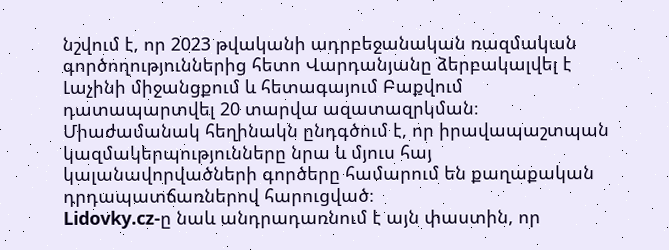նշվում է, որ 2023 թվականի ադրբեջանական ռազմական գործողություններից հետո Վարդանյանը ձերբակալվել է Լաչինի միջանցքում և հետագայում Բաքվում դատապարտվել 20 տարվա ազատազրկման։ Միաժամանակ հեղինակն ընդգծում է, որ իրավապաշտպան կազմակերպությունները նրա և մյուս հայ կալանավորվածների գործերը համարում են քաղաքական դրդապատճառներով հարուցված։
Lidovky.cz-ը նաև անդրադառնում է այն փաստին, որ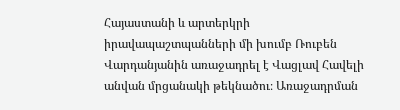Հայաստանի և արտերկրի իրավապաշտպանների մի խումբ Ռուբեն Վարդանյանին առաջադրել է Վացլավ Հավելի անվան մրցանակի թեկնածու։ Առաջադրման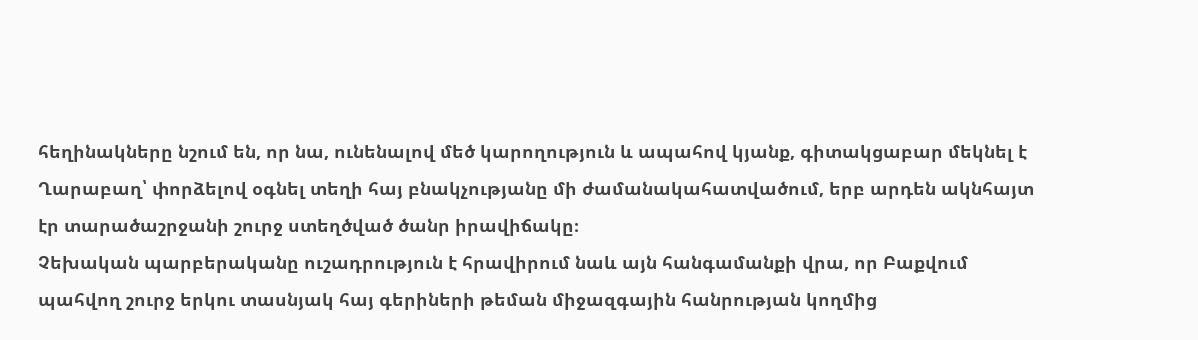հեղինակները նշում են, որ նա, ունենալով մեծ կարողություն և ապահով կյանք, գիտակցաբար մեկնել է Ղարաբաղ՝ փորձելով օգնել տեղի հայ բնակչությանը մի ժամանակահատվածում, երբ արդեն ակնհայտ էր տարածաշրջանի շուրջ ստեղծված ծանր իրավիճակը։
Չեխական պարբերականը ուշադրություն է հրավիրում նաև այն հանգամանքի վրա, որ Բաքվում պահվող շուրջ երկու տասնյակ հայ գերիների թեման միջազգային հանրության կողմից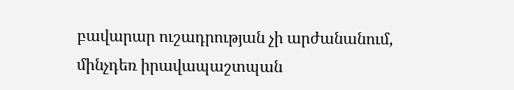բավարար ուշադրության չի արժանանում, մինչդեռ իրավապաշտպան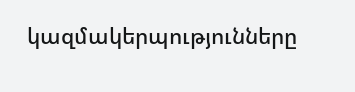կազմակերպությունները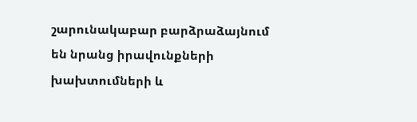շարունակաբար բարձրաձայնում են նրանց իրավունքների խախտումների և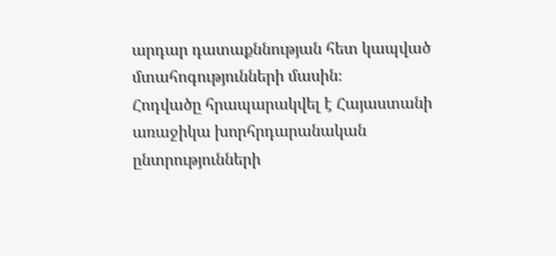արդար դատաքննության հետ կապված մտահոգությունների մասին։
Հոդվածը հրապարակվել է Հայաստանի առաջիկա խորհրդարանական ընտրությունների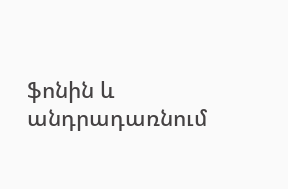ֆոնին և անդրադառնում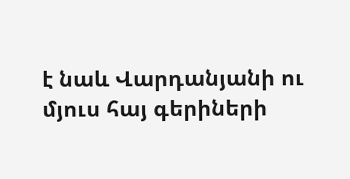է նաև Վարդանյանի ու մյուս հայ գերիների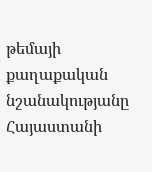թեմայի քաղաքական նշանակությանը Հայաստանի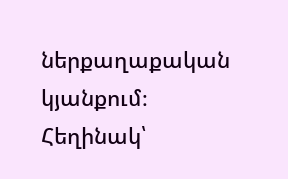ներքաղաքական կյանքում։
Հեղինակ՝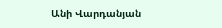Անի Վարդանյան